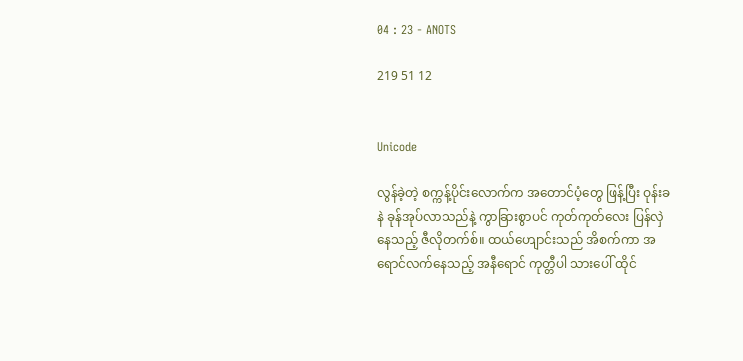04 : 23 - ANOTS

219 51 12


Unicode

လွန်ခဲ့တဲ့ စက္ကန့်ပိုင်းလောက်က အတောင်ပံ့တွေ ဖြန့်ပြီး ဝုန်းခနဲ ခုန်အုပ်လာသည်နဲ့ ကွာခြားစွာပင် ကုတ်ကုတ်လေး ပြန်လှဲနေသည့် ဇီလိုတက်စ်။ ထယ်ဟျောင်းသည် အိစက်ကာ အရောင်လက်နေသည့် အနီရောင် ကုတ္တီပါ သားပေါ် ထိုင်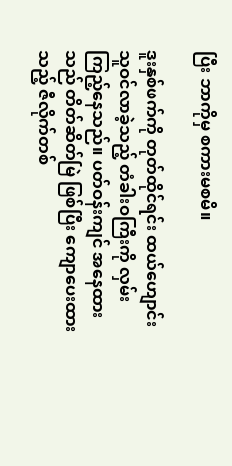ပြီး ဘာကိုမှ စကားမစမိ။

ဒူးနှစ်ဖက်ကို တုတ်ထိုင်ရင်း ထယ်ဟျောင်း သူဝင်လာခဲ့သည့် တံခါးဝကြီးကို လှမ်းကြည့်နေသည်။ ပတ်ဝန်းကျင် အနေထားသည် တိတ်ဆိတ်မြဲ ဖြစ်ပြီး ကျောပေးထားသည့် ဇီလိုက်တစ်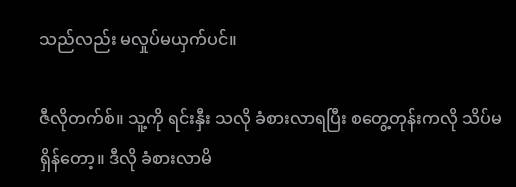သည်လည်း မလှုပ်မယှက်ပင်။

ဇီလိုတက်စ်။ သူ့ကို ရင်းနှီး သလို ခံစားလာရပြီး စတွေ့တုန်းကလို သိပ်မရှိန်တော့။ ဒီလို ခံစားလာမိ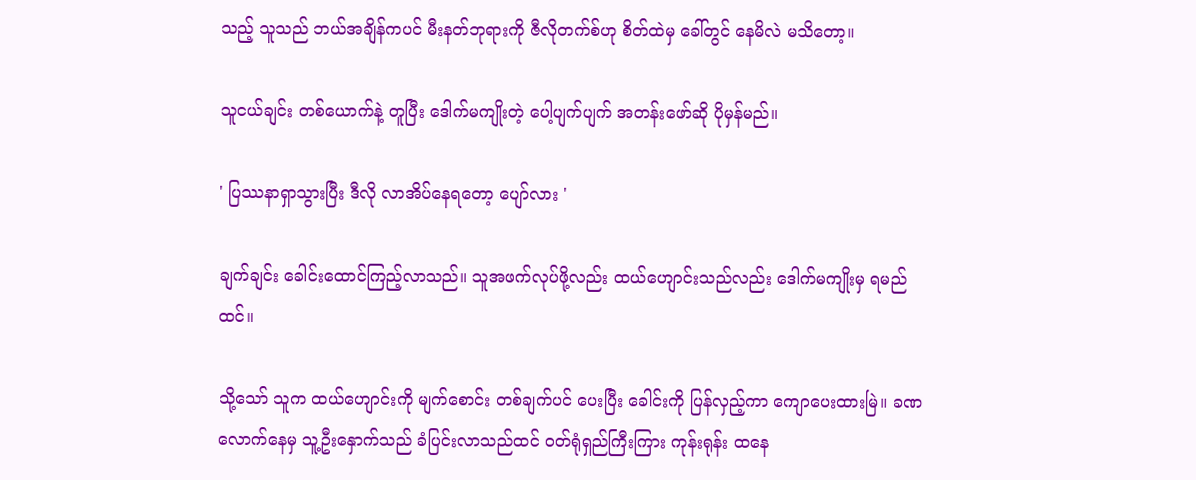သည့် သူသည် ဘယ်အချိန်ကပင် မီးနတ်ဘုရားကို ဇီလိုတက်စ်ဟု စိတ်ထဲမှ ခေါ်တွင် နေမိလဲ မသိတော့။

သူငယ်ချင်း တစ်ယောက်နဲ့ တူပြီး ဒေါက်မကျိုးတဲ့ ပေါ့ပျက်ပျက် အတန်းဖော်ဆို ပိုမှန်မည်။

' ပြဿနာရှာသွားပြီး ဒီလို လာအိပ်နေရတော့ ပျော်လား '

ချက်ချင်း ခေါင်းထောင်ကြည့်လာသည်။ သူအဖက်လုပ်ဖို့လည်း ထယ်ဟျောင်းသည်လည်း ဒေါက်မကျိုးမှ ရမည်ထင်။

သို့သော် သူက ထယ်ဟျောင်းကို မျက်စောင်း တစ်ချက်ပင် ပေးပြီး ခေါင်းကို ပြန်လှည့်ကာ ကျောပေးထားမြဲ။ ခဏလောက်နေမှ သူ့ဦးနှောက်သည် ခံပြင်းလာသည်ထင် ဝတ်ရုံရှည်ကြီးကြား ကုန်းရုန်း ထနေ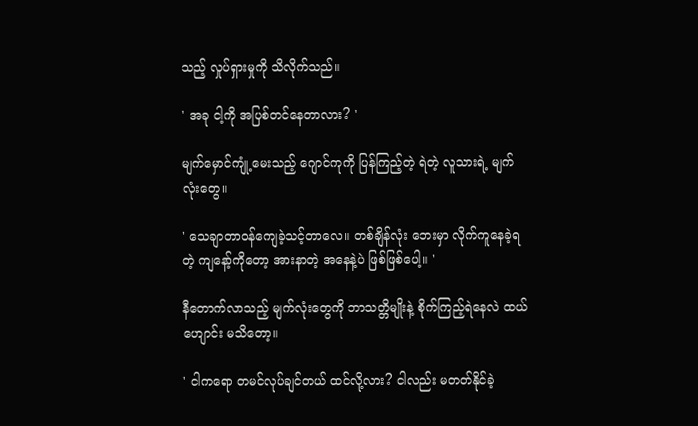သည့် လှုပ်ရှားမှုကို သိလိုက်သည်။

' အခု ငါ့ကို အပြစ်တင်နေတာလား? '

မျက်မှောင်ကျုံ့မေးသည့် ဂျောင်ကုကို ပြန်ကြည့်တဲ့ ရဲတဲ့ လူသားရဲ့ မျက်လုံးတွေ။

' သေချာတာဝန်ကျေခဲ့သင့်တာလေ။ တစ်ချိန်လုံး ဘေးမှာ လိုက်ကူနေခဲ့ရတဲ့ ကျနော့်ကိုတော့ အားနာတဲ့ အနေနဲ့ပဲ ဖြစ်ဖြစ်ပေါ့။ '

နီတောက်လာသည့် မျက်လုံးတွေကို ဘာသတ္တိမျိုးနဲ့ စိုက်ကြည့်ရဲနေလဲ ထယ်ဟျောင်း မသိတော့။

' ငါကရော တမင်လုပ်ချင်တယ် ထင်လို့လား? ငါလည်း မတတ်နိုင်ခဲ့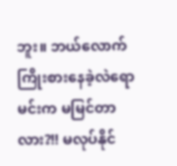ဘူး။ ဘယ်လောက် ကြိုးစားနေခဲ့လဲရော မင်းက မမြင်တာလား?!! မလုပ်နိုင်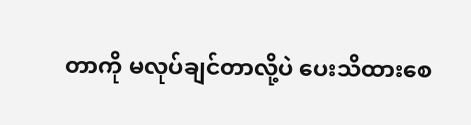တာကို မလုပ်ချင်တာလို့ပဲ ပေးသိထားစေ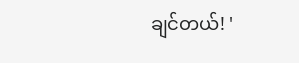ချင်တယ်! '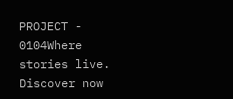PROJECT - 0104Where stories live. Discover now